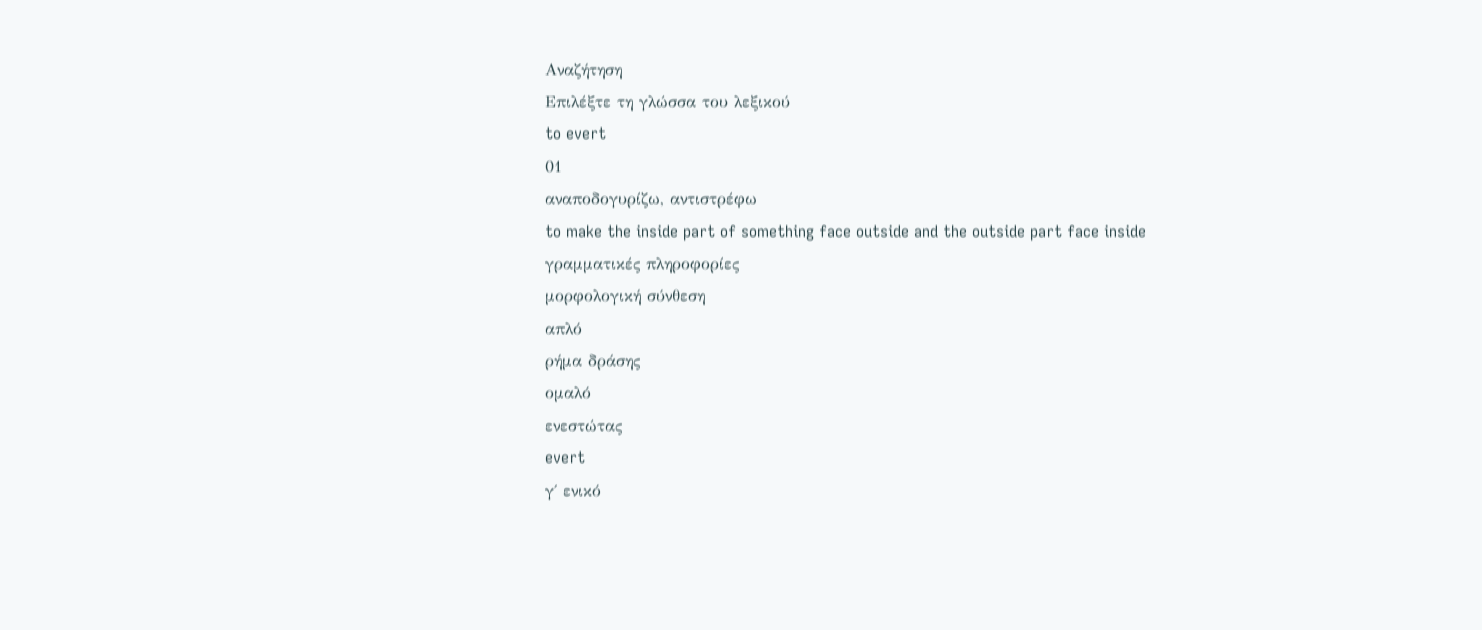Αναζήτηση
Επιλέξτε τη γλώσσα του λεξικού
to evert
01
αναποδογυρίζω, αντιστρέφω
to make the inside part of something face outside and the outside part face inside
γραμματικές πληροφορίες
μορφολογική σύνθεση
απλό
ρήμα δράσης
ομαλό
ενεστώτας
evert
γ΄ ενικό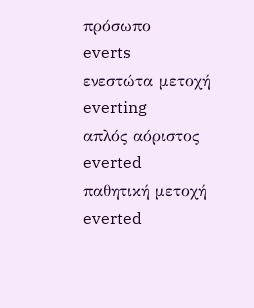πρόσωπο
everts
ενεστώτα μετοχή
everting
απλός αόριστος
everted
παθητική μετοχή
everted